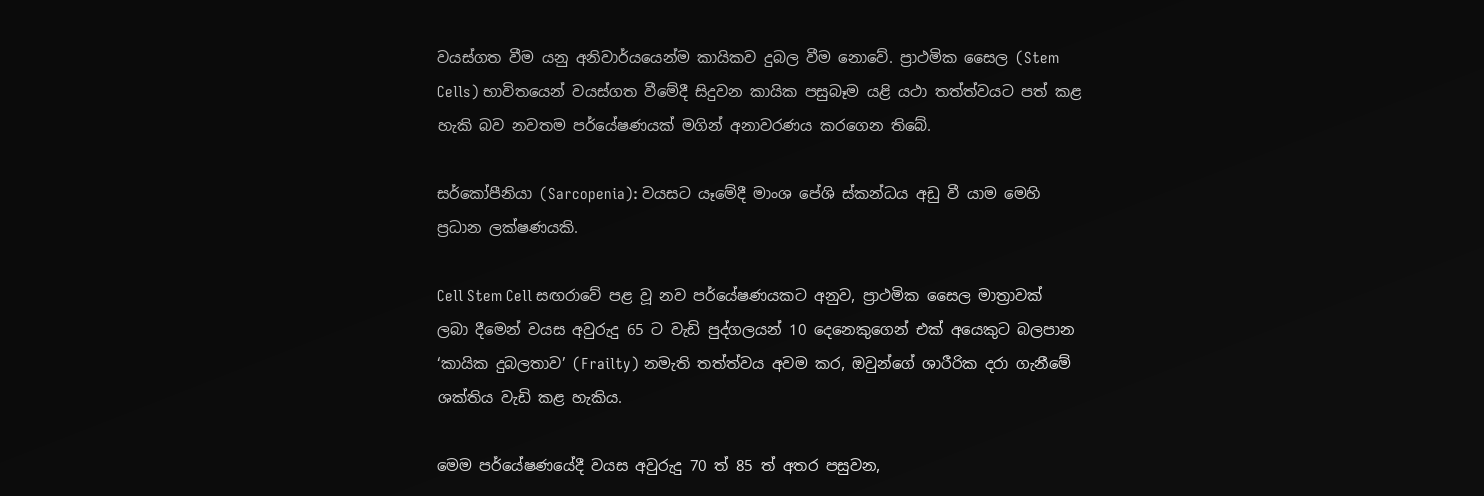වයස්ගත වීම යනු අනිවාර්යයෙන්ම කායිකව දුබල වීම නොවේ. ප්‍රාථමික සෛල (Stem Cells) භාවිතයෙන් වයස්ගත වීමේදී සිදුවන කායික පසුබෑම යළි යථා තත්ත්වයට පත් කළ හැකි බව නවතම පර්යේෂණයක් මගින් අනාවරණය කරගෙන තිබේ.

සර්කෝපීනියා (Sarcopenia): වයසට යෑමේදී මාංශ පේශි ස්කන්ධය අඩු වී යාම මෙහි ප්‍රධාන ලක්ෂණයකි.

Cell Stem Cell සඟරාවේ පළ වූ නව පර්යේෂණයකට අනුව, ප්‍රාථමික සෛල මාත්‍රාවක් ලබා දීමෙන් වයස අවුරුදු 65 ට වැඩි පුද්ගලයන් 10 දෙනෙකුගෙන් එක් අයෙකුට බලපාන ‘කායික දුබලතාව’ (Frailty) නමැති තත්ත්වය අවම කර, ඔවුන්ගේ ශාරීරික දරා ගැනීමේ ශක්තිය වැඩි කළ හැකිය.

මෙම පර්යේෂණයේදී වයස අවුරුදු 70 ත් 85 ත් අතර පසුවන,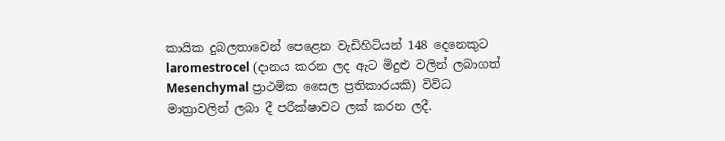කායික දුබලතාවෙන් පෙළෙන වැඩිහිටියන් 148 දෙනෙකුට laromestrocel (දානය කරන ලද ඇට මිදුළු වලින් ලබාගත් Mesenchymal ප්‍රාථමික සෛල ප්‍රතිකාරයකි) විවිධ මාත්‍රාවලින් ලබා දී පරීක්ෂාවට ලක් කරන ලදී.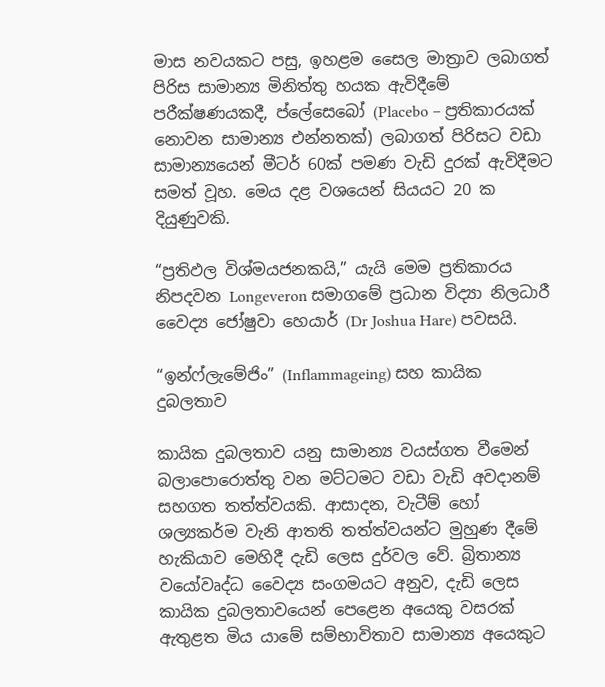මාස නවයකට පසු, ඉහළම සෛල මාත්‍රාව ලබාගත් පිරිස සාමාන්‍ය මිනිත්තු හයක ඇවිදීමේ පරීක්ෂණයකදී, ප්ලේසෙබෝ (Placebo – ප්‍රතිකාරයක් නොවන සාමාන්‍ය එන්නතක්) ලබාගත් පිරිසට වඩා සාමාන්‍යයෙන් මීටර් 60ක් පමණ වැඩි දුරක් ඇවිදීමට සමත් වූහ. මෙය දළ වශයෙන් සියයට 20 ක දියුණුවකි.

“ප්‍රතිඵල විශ්මයජනකයි,” යැයි මෙම ප්‍රතිකාරය නිපදවන Longeveron සමාගමේ ප්‍රධාන විද්‍යා නිලධාරී වෛද්‍ය ජෝෂුවා හෙයාර් (Dr Joshua Hare) පවසයි.

“ඉන්ෆ්ලැමේජිං” (Inflammageing) සහ කායික දුබලතාව

කායික දුබලතාව යනු සාමාන්‍ය වයස්ගත වීමෙන් බලාපොරොත්තු වන මට්ටමට වඩා වැඩි අවදානම් සහගත තත්ත්වයකි. ආසාදන, වැටීම් හෝ ශල්‍යකර්ම වැනි ආතති තත්ත්වයන්ට මුහුණ දීමේ හැකියාව මෙහිදී දැඩි ලෙස දුර්වල වේ. බ්‍රිතාන්‍ය වයෝවෘද්ධ වෛද්‍ය සංගමයට අනුව, දැඩි ලෙස කායික දුබලතාවයෙන් පෙළෙන අයෙකු වසරක් ඇතුළත මිය යාමේ සම්භාවිතාව සාමාන්‍ය අයෙකුට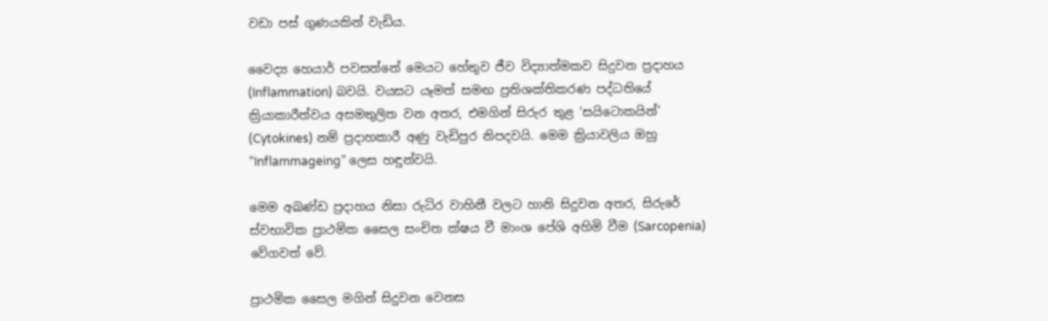වඩා පස් ගුණයකින් වැඩිය.

වෛද්‍ය හෙයාර් පවසන්නේ මෙයට හේතුව ජීව විද්‍යාත්මකව සිදුවන ප්‍රදාහය (Inflammation) බවයි. වයසට යෑමත් සමඟ ප්‍රතිශක්තිකරණ පද්ධතියේ ක්‍රියාකාරීත්වය අසමතුලිත වන අතර, එමගින් සිරුර තුළ ‘සයිටොකයින්’ (Cytokines) නම් ප්‍රදාහකාරී අණු වැඩිපුර නිපදවයි. මෙම ක්‍රියාවලිය ඔහු “Inflammageing” ලෙස හඳුන්වයි.

මෙම අඛණ්ඩ ප්‍රදාහය නිසා රුධිර වාහිනී වලට හානි සිදුවන අතර, සිරුරේ ස්වභාවික ප්‍රාථමික සෛල සංචිත ක්ෂය වී මාංශ පේශි අහිමි වීම (Sarcopenia) වේගවත් වේ.

ප්‍රාථමික සෛල මගින් සිදුවන වෙනස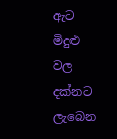ඇට මිදුළු වල දක්නට ලැබෙන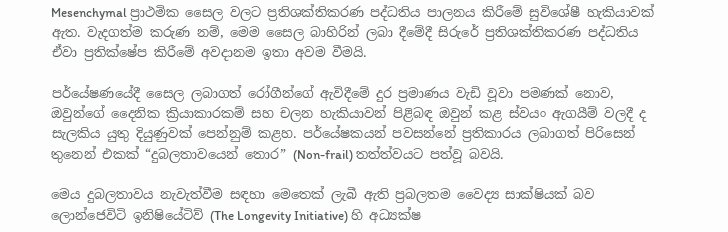Mesenchymal ප්‍රාථමික සෛල වලට ප්‍රතිශක්තිකරණ පද්ධතිය පාලනය කිරීමේ සුවිශේෂී හැකියාවක් ඇත. වැදගත්ම කරුණ නම්, මෙම සෛල බාහිරින් ලබා දීමේදී සිරුරේ ප්‍රතිශක්තිකරණ පද්ධතිය ඒවා ප්‍රතික්ෂේප කිරීමේ අවදානම ඉතා අවම වීමයි.

පර්යේෂණයේදී සෛල ලබාගත් රෝගීන්ගේ ඇවිදීමේ දුර ප්‍රමාණය වැඩි වූවා පමණක් නොව, ඔවුන්ගේ දෛනික ක්‍රියාකාරකම් සහ චලන හැකියාවන් පිළිබඳ ඔවුන් කළ ස්වයං ඇගයීම් වලදී ද සැලකිය යුතු දියුණුවක් පෙන්නුම් කළහ. පර්යේෂකයන් පවසන්නේ ප්‍රතිකාරය ලබාගත් පිරිසෙන් තුනෙන් එකක් “දුබලතාවයෙන් තොර” (Non-frail) තත්ත්වයට පත්වූ බවයි.

මෙය දුබලතාවය නැවැත්වීම සඳහා මෙතෙක් ලැබී ඇති ප්‍රබලතම වෛද්‍ය සාක්ෂියක් බව ලොන්ජෙවිටි ඉනිෂියේටිව් (The Longevity Initiative) හි අධ්‍යක්ෂ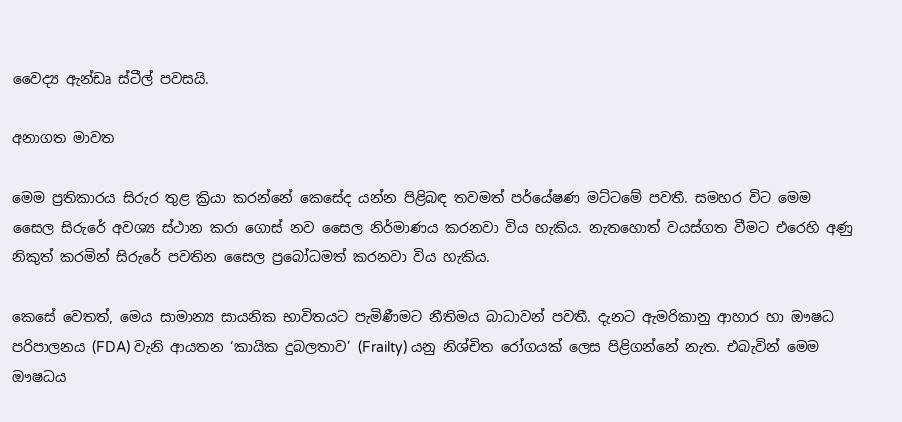වෛද්‍ය ඇන්ඩෘ ස්ටීල් පවසයි.

අනාගත මාවත

මෙම ප්‍රතිකාරය සිරුර තුළ ක්‍රියා කරන්නේ කෙසේද යන්න පිළිබඳ තවමත් පර්යේෂණ මට්ටමේ පවතී. සමහර විට මෙම සෛල සිරුරේ අවශ්‍ය ස්ථාන කරා ගොස් නව සෛල නිර්මාණය කරනවා විය හැකිය. නැතහොත් වයස්ගත වීමට එරෙහි අණු නිකුත් කරමින් සිරුරේ පවතින සෛල ප්‍රබෝධමත් කරනවා විය හැකිය.

කෙසේ වෙතත්, මෙය සාමාන්‍ය සායනික භාවිතයට පැමිණීමට නීතිමය බාධාවන් පවතී. දැනට ඇමරිකානු ආහාර හා ඖෂධ පරිපාලනය (FDA) වැනි ආයතන ‘කායික දුබලතාව’ (Frailty) යනු නිශ්චිත රෝගයක් ලෙස පිළිගන්නේ නැත. එබැවින් මෙම ඖෂධය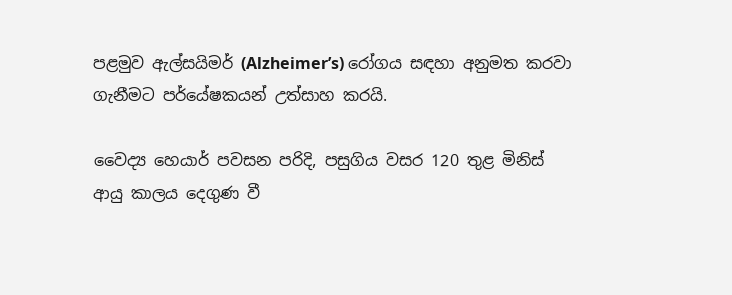පළමුව ඇල්සයිමර් (Alzheimer’s) රෝගය සඳහා අනුමත කරවා ගැනීමට පර්යේෂකයන් උත්සාහ කරයි.

වෛද්‍ය හෙයාර් පවසන පරිදි, පසුගිය වසර 120 තුළ මිනිස් ආයු කාලය දෙගුණ වී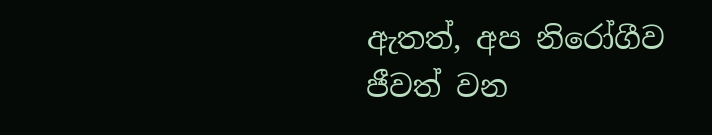ඇතත්, අප නිරෝගීව ජීවත් වන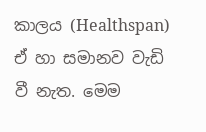කාලය (Healthspan) ඒ හා සමානව වැඩි වී නැත. මෙම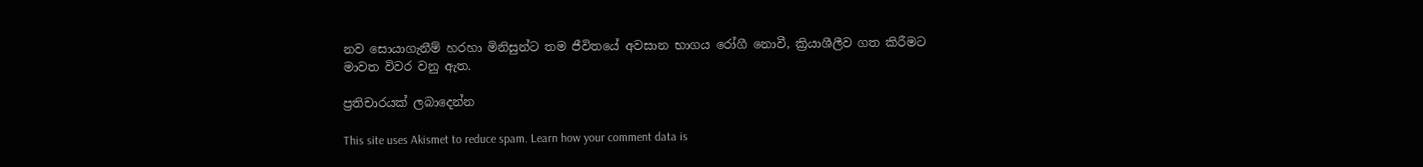නව සොයාගැනීම් හරහා මිනිසුන්ට තම ජීවිතයේ අවසාන භාගය රෝගී නොවී, ක්‍රියාශීලීව ගත කිරීමට මාවත විවර වනු ඇත.

ප්‍රතිචාරයක් ලබාදෙන්න

This site uses Akismet to reduce spam. Learn how your comment data is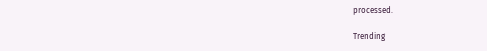processed.

Trending